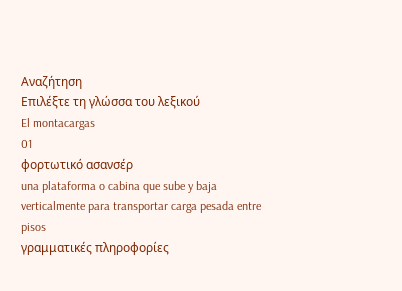Αναζήτηση
Επιλέξτε τη γλώσσα του λεξικού
El montacargas
01
φορτωτικό ασανσέρ
una plataforma o cabina que sube y baja verticalmente para transportar carga pesada entre pisos
γραμματικές πληροφορίες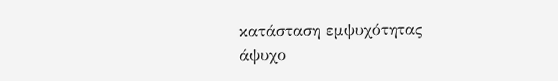κατάσταση εμψυχότητας
άψυχο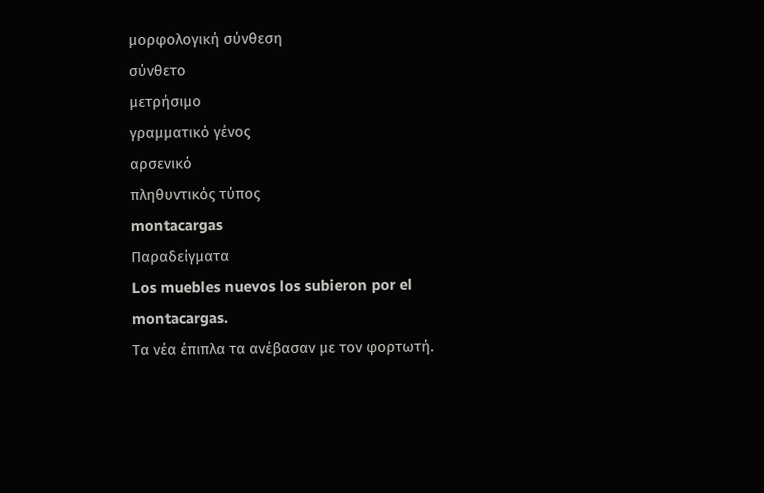μορφολογική σύνθεση
σύνθετο
μετρήσιμο
γραμματικό γένος
αρσενικό
πληθυντικός τύπος
montacargas
Παραδείγματα
Los muebles nuevos los subieron por el montacargas.
Τα νέα έπιπλα τα ανέβασαν με τον φορτωτή.